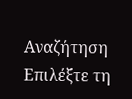Αναζήτηση
Επιλέξτε τη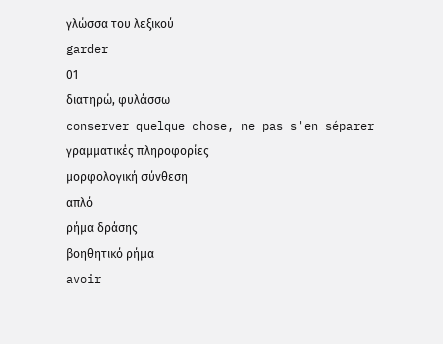γλώσσα του λεξικού
garder
01
διατηρώ, φυλάσσω
conserver quelque chose, ne pas s'en séparer
γραμματικές πληροφορίες
μορφολογική σύνθεση
απλό
ρήμα δράσης
βοηθητικό ρήμα
avoir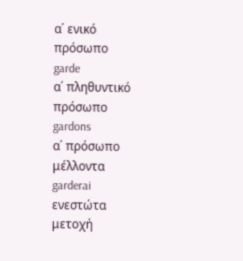α΄ ενικό πρόσωπο
garde
α΄ πληθυντικό πρόσωπο
gardons
α΄ πρόσωπο μέλλοντα
garderai
ενεστώτα μετοχή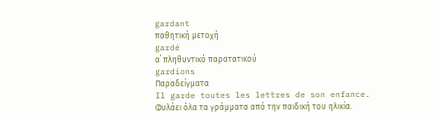gardant
παθητική μετοχή
gardé
α΄ πληθυντικό παρατατικού
gardions
Παραδείγματα
Il garde toutes les lettres de son enfance.
Φυλάει όλα τα γράμματα από την παιδική του ηλικία.